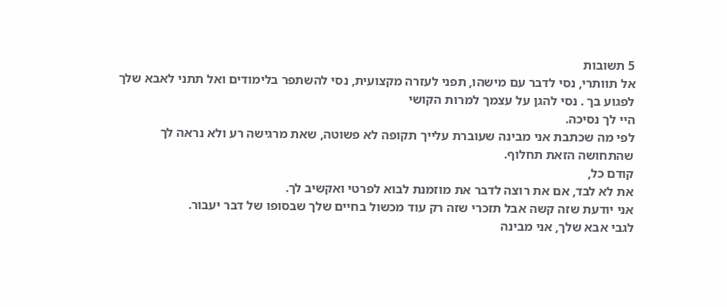5 תשובות
אל תוותרי, נסי לדבר עם מישהו, תפני לעזרה מקצועית, נסי להשתפר בלימודים ואל תתני לאבא שלך לפגוע בך . נסי להגן על עצמך למרות הקושי
היי לך נסיכה.
לפי מה שכתבת אני מבינה שעוברת עלייך תקופה לא פשוטה, שאת מרגישה רע ולא נראה לך שהתחושה הזאת תחלוף.
קודם כל,
את לא לבד, אם את רוצה לדבר את מוזמנת לבוא לפרטי ואקשיב לך.
אני יודעת שזה קשה אבל תזכרי שזה רק עוד מכשול בחיים שלך שבסופו של דבר יעבור.
לגבי אבא שלך, אני מבינה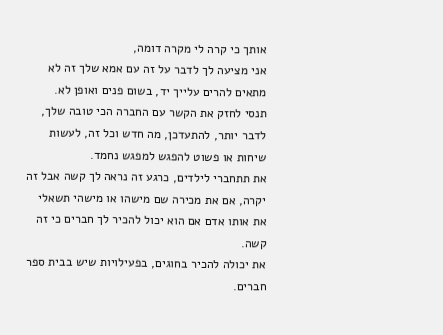אותך כי קרה לי מקרה דומה,
אני מציעה לך לדבר על זה עם אמא שלך זה לא מתאים להרים עלייך יד, בשום פנים ואופן לא.
תנסי לחזק את הקשר עם החברה הכי טובה שלך, לדבר יותר, להתעדכן, מה חדש וכל זה, לעשות שיחות או פשוט להפגש למפגש נחמד.
את תתחברי לילדים, כרגע זה נראה לך קשה אבל זה יקרה, אם את מכירה שם מישהו או מישהי תשאלי את אותו אדם אם הוא יכול להכיר לך חברים כי זה קשה.
את יכולה להכיר בחוגים, בפעילויות שיש בבית ספר חברים.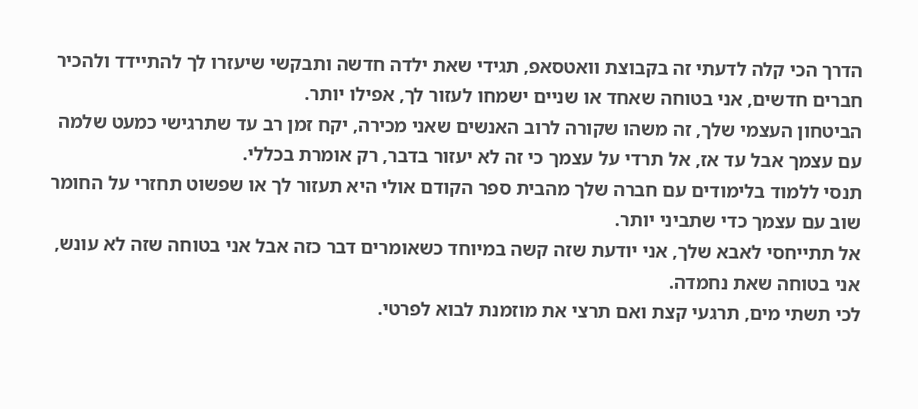הדרך הכי קלה לדעתי זה בקבוצת וואטסאפ, תגידי שאת ילדה חדשה ותבקשי שיעזרו לך להתיידד ולהכיר חברים חדשים, אני בטוחה שאחד או שניים ישמחו לעזור לך, אפילו יותר.
הביטחון העצמי שלך, זה משהו שקורה לרוב האנשים שאני מכירה, יקח זמן רב עד שתרגישי כמעט שלמה עם עצמך אבל עד אז, אל תרדי על עצמך כי זה לא יעזור בדבר, רק אומרת בכללי.
תנסי ללמוד בלימודים עם חברה שלך מהבית ספר הקודם אולי היא תעזור לך או שפשוט תחזרי על החומר שוב עם עצמך כדי שתביני יותר.
אל תתייחסי לאבא שלך, אני יודעת שזה קשה במיוחד כשאומרים דבר כזה אבל אני בטוחה שזה לא עונש, אני בטוחה שאת נחמדה.
לכי תשתי מים, תרגעי קצת ואם תרצי את מוזמנת לבוא לפרטי.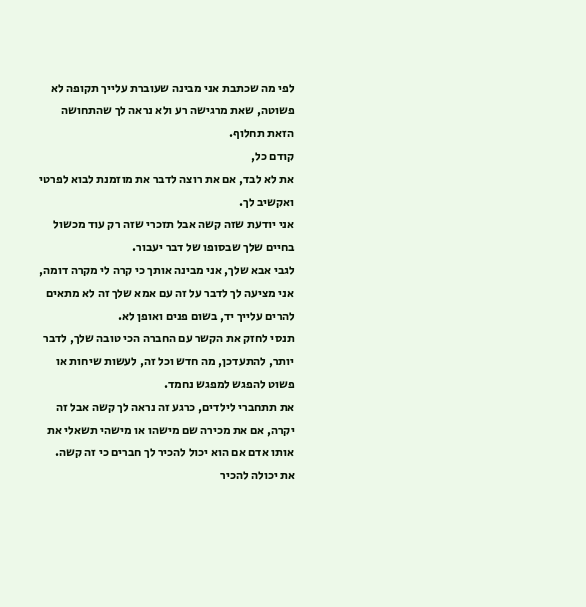לפי מה שכתבת אני מבינה שעוברת עלייך תקופה לא פשוטה, שאת מרגישה רע ולא נראה לך שהתחושה הזאת תחלוף.
קודם כל,
את לא לבד, אם את רוצה לדבר את מוזמנת לבוא לפרטי ואקשיב לך.
אני יודעת שזה קשה אבל תזכרי שזה רק עוד מכשול בחיים שלך שבסופו של דבר יעבור.
לגבי אבא שלך, אני מבינה אותך כי קרה לי מקרה דומה,
אני מציעה לך לדבר על זה עם אמא שלך זה לא מתאים להרים עלייך יד, בשום פנים ואופן לא.
תנסי לחזק את הקשר עם החברה הכי טובה שלך, לדבר יותר, להתעדכן, מה חדש וכל זה, לעשות שיחות או פשוט להפגש למפגש נחמד.
את תתחברי לילדים, כרגע זה נראה לך קשה אבל זה יקרה, אם את מכירה שם מישהו או מישהי תשאלי את אותו אדם אם הוא יכול להכיר לך חברים כי זה קשה.
את יכולה להכיר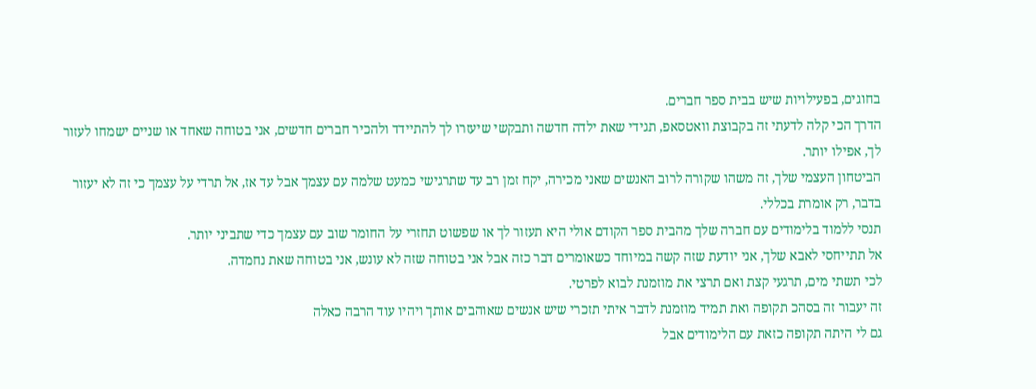בחוגים, בפעילויות שיש בבית ספר חברים.
הדרך הכי קלה לדעתי זה בקבוצת וואטסאפ, תגידי שאת ילדה חדשה ותבקשי שיעזרו לך להתיידד ולהכיר חברים חדשים, אני בטוחה שאחד או שניים ישמחו לעזור לך, אפילו יותר.
הביטחון העצמי שלך, זה משהו שקורה לרוב האנשים שאני מכירה, יקח זמן רב עד שתרגישי כמעט שלמה עם עצמך אבל עד אז, אל תרדי על עצמך כי זה לא יעזור בדבר, רק אומרת בכללי.
תנסי ללמוד בלימודים עם חברה שלך מהבית ספר הקודם אולי היא תעזור לך או שפשוט תחזרי על החומר שוב עם עצמך כדי שתביני יותר.
אל תתייחסי לאבא שלך, אני יודעת שזה קשה במיוחד כשאומרים דבר כזה אבל אני בטוחה שזה לא עונש, אני בטוחה שאת נחמדה.
לכי תשתי מים, תרגעי קצת ואם תרצי את מוזמנת לבוא לפרטי.
זה יעבור זה בסהכ תקופה ואת תמיד מוזמנת לדבר איתי תזכרי שיש אנשים שאוהבים אותך ויהיו עוד הרבה כאלה
גם לי היתה תקופה כזאת עם הלימודים אבל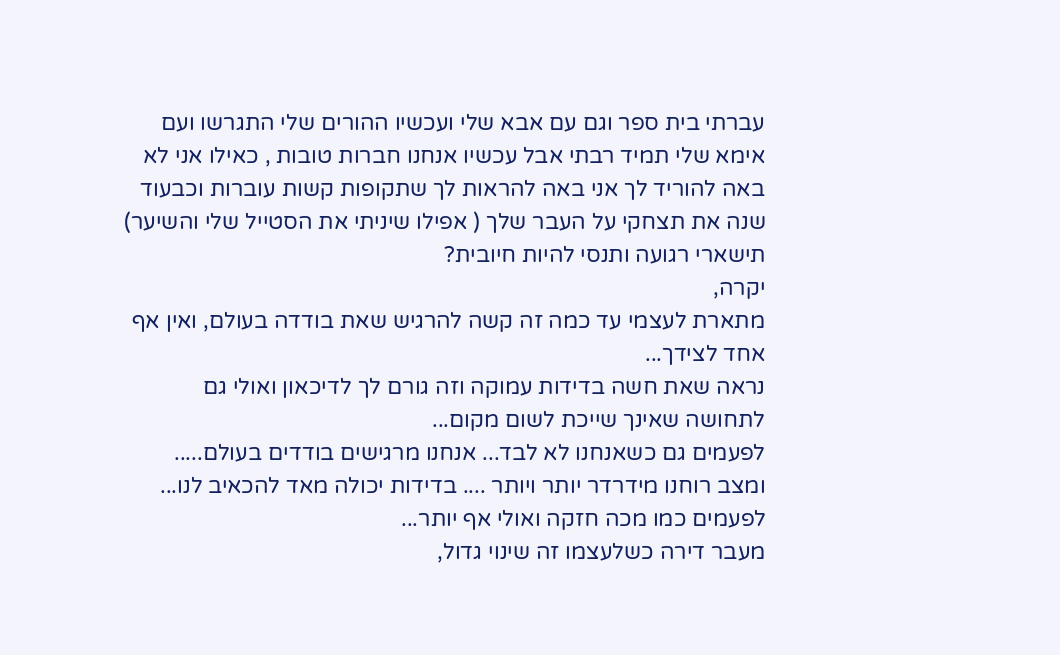עברתי בית ספר וגם עם אבא שלי ועכשיו ההורים שלי התגרשו ועם אימא שלי תמיד רבתי אבל עכשיו אנחנו חברות טובות , כאילו אני לא באה להוריד לך אני באה להראות לך שתקופות קשות עוברות וכבעוד שנה את תצחקי על העבר שלך ( אפילו שיניתי את הסטייל שלי והשיער) תישארי רגועה ותנסי להיות חיובית?
יקרה,
מתארת לעצמי עד כמה זה קשה להרגיש שאת בודדה בעולם, ואין אף אחד לצידך...
נראה שאת חשה בדידות עמוקה וזה גורם לך לדיכאון ואולי גם לתחושה שאינך שייכת לשום מקום...
לפעמים גם כשאנחנו לא לבד... אנחנו מרגישים בודדים בעולם..... ומצב רוחנו מידרדר יותר ויותר .... בדידות יכולה מאד להכאיב לנו... לפעמים כמו מכה חזקה ואולי אף יותר...
מעבר דירה כשלעצמו זה שינוי גדול,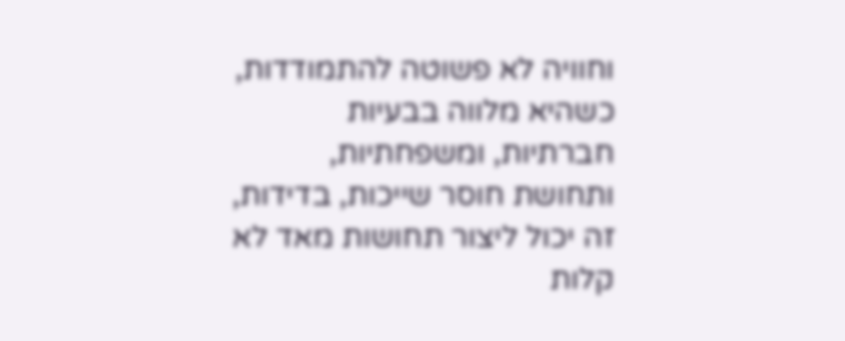וחוויה לא פשוטה להתמודדות, כשהיא מלווה בבעיות חברתיות, ומשפחתיות, ותחושת חוסר שייכות, בדידות, זה יכול ליצור תחושות מאד לא קלות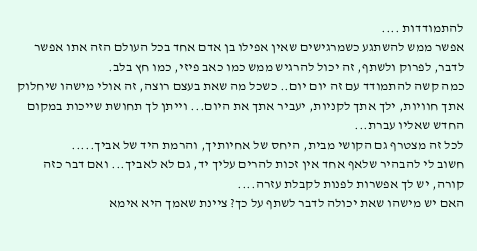להתמודדות ....
אפשר ממש להשתגע כשמרגישים שאין אפילו בן אדם אחד בכל העולם הזה אתו אפשר לדבר, לפרוק ולשתף, זה יכול להרגיש ממש כמו כאב פיזי, כמו חץ בלב.
כמה קשה להתמודד עם זה יום יום.. כשכל מה שאת בעצם רוצה, זה אולי מישהו שיחלוק אתך חוויות, ילך אתך לקניות, יעביר אתך את היום... וייתן לך תחושת שייכות במקום החדש שאליו עברת...
לכל זה מצטרף גם הקושי מבית, היחס של אחיותיך, והרמת היד של אביך.....
חשוב לי להבהיר שלאף אחד אין זכות להרים עליך יד, גם לא לאביך... ואם דבר כזה קורה, יש לך אפשרות לפנות לקבלת עזרה....
האם יש מישהו שאת יכולה לדבר לשתף על כך? ציינת שאמך היא אימא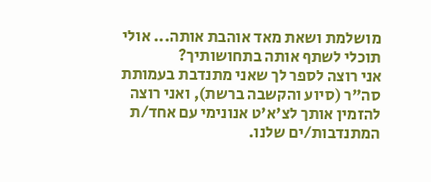מושלמת ושאת מאד אוהבת אותה... אולי תוכלי לשתף אותה בתחושותיך?
אני רוצה לספר לך שאני מתנדבת בעמותת סה"ר (סיוע והקשבה ברשת), ואני רוצה להזמין אותך לצ'א'ט אנונימי עם אחד/ת המתנדבות/ים שלנו.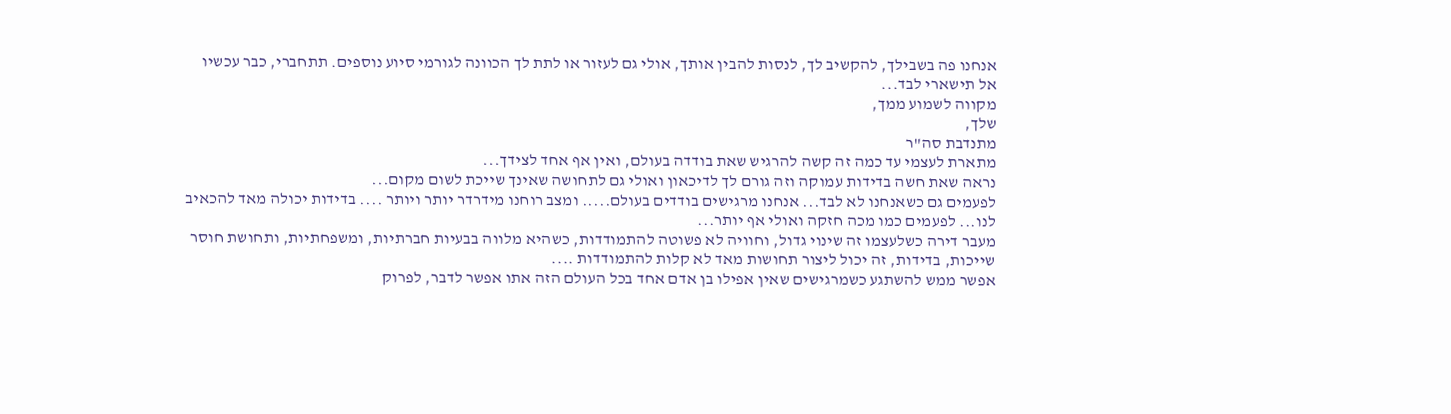אנחנו פה בשבילך, להקשיב לך, לנסות להבין אותך, אולי גם לעזור או לתת לך הכוונה לגורמי סיוע נוספים. תתחברי, כבר עכשיו אל תישארי לבד...
מקווה לשמוע ממך,
שלך,
מתנדבת סה"ר
מתארת לעצמי עד כמה זה קשה להרגיש שאת בודדה בעולם, ואין אף אחד לצידך...
נראה שאת חשה בדידות עמוקה וזה גורם לך לדיכאון ואולי גם לתחושה שאינך שייכת לשום מקום...
לפעמים גם כשאנחנו לא לבד... אנחנו מרגישים בודדים בעולם..... ומצב רוחנו מידרדר יותר ויותר .... בדידות יכולה מאד להכאיב לנו... לפעמים כמו מכה חזקה ואולי אף יותר...
מעבר דירה כשלעצמו זה שינוי גדול, וחוויה לא פשוטה להתמודדות, כשהיא מלווה בבעיות חברתיות, ומשפחתיות, ותחושת חוסר שייכות, בדידות, זה יכול ליצור תחושות מאד לא קלות להתמודדות ....
אפשר ממש להשתגע כשמרגישים שאין אפילו בן אדם אחד בכל העולם הזה אתו אפשר לדבר, לפרוק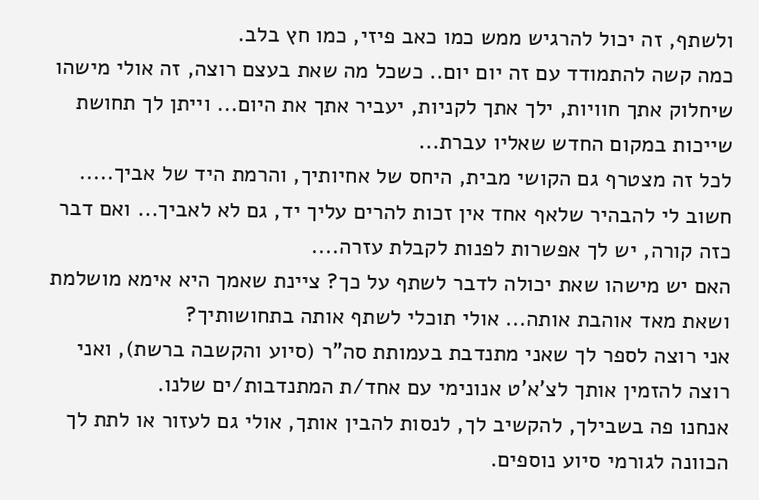ולשתף, זה יכול להרגיש ממש כמו כאב פיזי, כמו חץ בלב.
כמה קשה להתמודד עם זה יום יום.. כשכל מה שאת בעצם רוצה, זה אולי מישהו שיחלוק אתך חוויות, ילך אתך לקניות, יעביר אתך את היום... וייתן לך תחושת שייכות במקום החדש שאליו עברת...
לכל זה מצטרף גם הקושי מבית, היחס של אחיותיך, והרמת היד של אביך.....
חשוב לי להבהיר שלאף אחד אין זכות להרים עליך יד, גם לא לאביך... ואם דבר כזה קורה, יש לך אפשרות לפנות לקבלת עזרה....
האם יש מישהו שאת יכולה לדבר לשתף על כך? ציינת שאמך היא אימא מושלמת ושאת מאד אוהבת אותה... אולי תוכלי לשתף אותה בתחושותיך?
אני רוצה לספר לך שאני מתנדבת בעמותת סה"ר (סיוע והקשבה ברשת), ואני רוצה להזמין אותך לצ'א'ט אנונימי עם אחד/ת המתנדבות/ים שלנו.
אנחנו פה בשבילך, להקשיב לך, לנסות להבין אותך, אולי גם לעזור או לתת לך הכוונה לגורמי סיוע נוספים.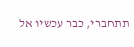תתחברי, כבר עכשיו אל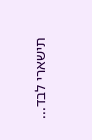תישארי לבד...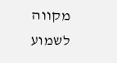מקווה לשמוע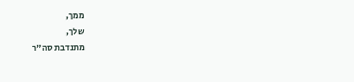ממך,
שלך,
מתנדבת סה"ר